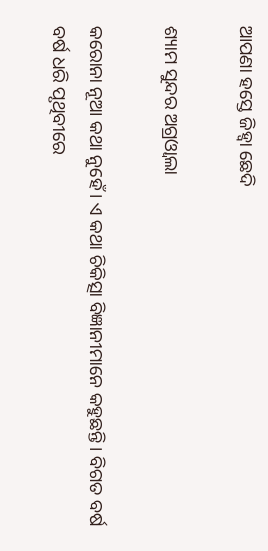ଆପଣା ହସ୍ତେ ଜିହ୍ୱା ଛେଦି

ଶ୍ୟାମ ସୁନ୍ଦର ଅଗ୍ରଓ୍ୱାଲା

କରୋନା ନୂଆ କଥା ନୁହେଁ। ଏ କଥା ଚିକିତ୍ସା ବିଜ୍ଞାନୀମାନେ କହୁଛନ୍ତି। ବିଗତ ବର୍ଷ ବର୍ଷ ଧରି ପୃଥିବୀରେ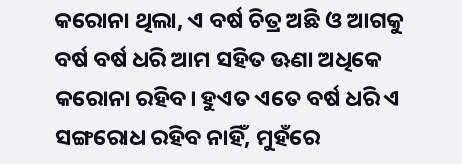କରୋନା ଥିଲା, ଏ ବର୍ଷ ଚିତ୍ର ଅଛି ଓ ଆଗକୁ ବର୍ଷ ବର୍ଷ ଧରି ଆମ ସହିତ ଊଣା ଅଧିକେ କରୋନା ରହିବ। ହୁଏତ ଏତେ ବର୍ଷ ଧରି ଏ ସଙ୍ଗରୋଧ ରହିବ ନାହିଁ, ମୁହଁରେ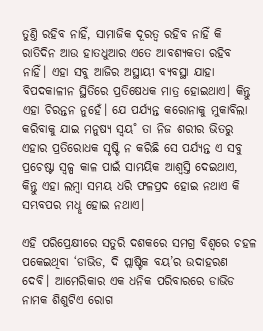ତୁଣ୍ତି ରହିବ ନାହିଁ, ସାମାଜିକ ଦୂରତ୍ବ ରହିବ ନାହିଁ କି ରାତିଦିନ ଆଉ ହାତଧୁଆର ଏତେ ଆବଶ୍ୟକତା ରହିବ ନାହିଁ। ଏହା ସବୁ ଆଜିର ଅସ୍ଥାୟୀ ବ୍ୟବସ୍ଥା ଯାହା ବିପଦକାଳୀନ ସ୍ଥିତିରେ ପ୍ରତିଷେଧକ ମାତ୍ର ହୋଇଥାଏ। କିନ୍ତୁ ଏହା ଚିରନ୍ତନ ନୁହେଁ। ଯେ ପର୍ଯ୍ୟନ୍ତ କରୋନାକୁ ମୁକାବିଲା କରିବାକୁ ଯାଇ ମନୁଷ୍ୟ ସ୍ବୟ˚ ତା ନିଜ ଶରୀର ଭିତରୁ ଏହାର ପ୍ରତିରୋଧକ ସୃଷ୍ଟି ନ କରିଛି ସେ ପର୍ଯ୍ୟନ୍ତ ଏ ସବୁ ପ୍ରଚେଷ୍ଟା ସ୍ବଳ୍ପ କାଳ ପାଇଁ ସାମୟିକ ଆଶ୍ବସ୍ତି ଦେଇଥାଏ, କିନ୍ତୁ ଏହା ଲମ୍ବା ସମୟ ଧରି ଫଳପ୍ରଦ ହୋଇ ନଥାଏ କି ସମ୍ଭବପର ମଧୢ ହୋଇ ନଥାଏ।

ଏହି ପରିପ୍ରେକ୍ଷୀରେ ସତୁରି ଦଶକରେ ସମଗ୍ର ବିଶ୍ବରେ ଚହଳ ପକେଇଥିବା ‘ଡାଭିଡ, ଦି ପ୍ଲାଷ୍ଟିକ ବୟ’ର ଉଦାହରଣ ଦେବି। ଆମେରିକାର ଏକ ଧନିକ ପରିବାରରେ ଡାଭିଡ ନାମକ ଶିଶୁଟିଏ ରୋଗ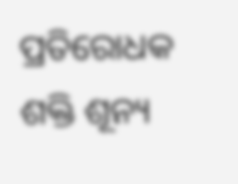ପ୍ରତିରୋଧକ ଶକ୍ତି ଶୂନ୍ୟ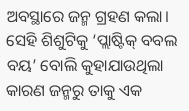ଅବସ୍ଥାରେ ଜନ୍ମ ଗ୍ରହଣ କଲା। ସେହି ଶିଶୁଟିକୁ ‘ପ୍ଲାଷ୍ଟିକ୍‌ ବବଲ ବୟ’ ବୋଲି କୁହାଯାଉଥିଲା କାରଣ ଜନ୍ମରୁ ତାକୁ ଏକ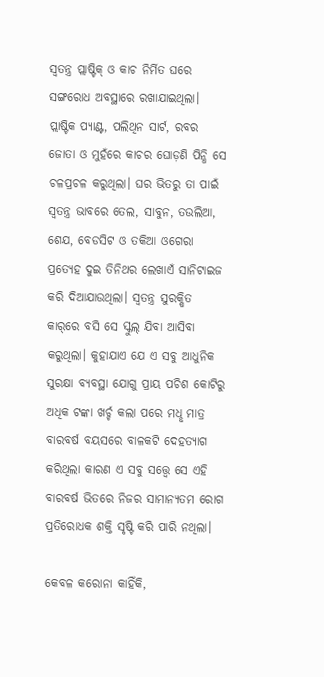ସ୍ବତନ୍ତ୍ର ପ୍ଲାଷ୍ଟିକ୍‌ ଓ କାଚ ନିର୍ମିତ ଘରେ ସଙ୍ଗରୋଧ ଅବସ୍ଥାରେ ରଖାଯାଇଥିଲା। ପ୍ଲାଷ୍ଟିକ ପ୍ୟାଣ୍ଟ, ପଲିଥିନ ସାର୍ଟ, ରବର ଜୋତା ଓ ମୁହଁରେ କାଚର ଘୋଡ଼ଣି ପିନ୍ଧି ସେ ଚଳପ୍ରଚଳ କରୁଥିଲା। ଘର ଭିତରୁ ତା ପାଇଁ ସ୍ବତନ୍ତ୍ର ଭାବରେ ତେଲ, ସାବୁନ, ତଉଲିଆ, ଶେଯ, ବେଡସିଟ ଓ ତକିଆ ଓଗେରା ପ୍ରତ୍ୟେହ ଦୁଇ ତିନିଥର ଲେଖାଏଁ ସାନିଟାଇଜ କରି ଦିଆଯାଉଥିଲା। ସ୍ବତନ୍ତ୍ର ସୁରକ୍ଷିତ କାର୍‌ରେ ବସି ସେ ସ୍କୁଲ୍‌ ଯିବା ଆସିବା କରୁଥିଲା। କୁହାଯାଏ ଯେ ଏ ସବୁ ଆଧୁନିକ ସୁରକ୍ଷା ବ୍ୟବସ୍ଥା ଯୋଗୁ ପ୍ରାୟ ପଚିଶ କୋଟିରୁ ଅଧିକ ଟଙ୍କା ଖର୍ଚ୍ଚ କଲା ପରେ ମଧୢ ମାତ୍ର ବାରବର୍ଷ ବୟସରେ ବାଳକଟି ଦେହତ୍ୟାଗ କରିଥିଲା କାରଣ ଏ ସବୁ ସତ୍ତ୍ବେ ସେ ଏହି ବାରବର୍ଷ ଭିତରେ ନିଜର ସାମାନ୍ୟତମ ରୋଗ ପ୍ରତିରୋଧକ ଶକ୍ତି ସୃଷ୍ଟି କରି ପାରି ନଥିଲା।

କେବଳ କରୋନା କାହିଁକି,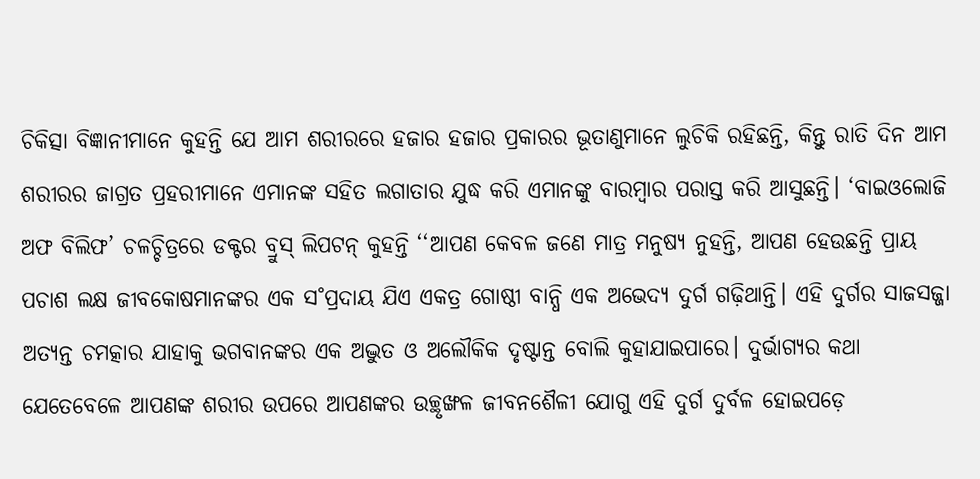ଚିକିତ୍ସା ବିଜ୍ଞାନୀମାନେ କୁହନ୍ତି ଯେ ଆମ ଶରୀରରେ ହଜାର ହଜାର ପ୍ରକାରର ଭୂତାଣୁମାନେ ଲୁଚିକି ରହିଛନ୍ତି, କିନ୍ତୁ ରାତି ଦିନ ଆମ ଶରୀରର ଜାଗ୍ରତ ପ୍ରହରୀମାନେ ଏମାନଙ୍କ ସହିତ ଲଗାତାର ଯୁଦ୍ଧ କରି ଏମାନଙ୍କୁ ବାରମ୍ବାର ପରାସ୍ତ କରି ଆସୁଛନ୍ତି। ‘ବାଇଓଲୋଜି ଅଫ ବିଲିଫ’ ଚଳଚ୍ଚିତ୍ରରେ ଡକ୍ଟର ବ୍ରୁସ୍‌ ଲିପଟନ୍‌ କୁହନ୍ତି ‘‘ଆପଣ କେବଳ ଜଣେ ମାତ୍ର ମନୁଷ୍ୟ ନୁହନ୍ତି, ଆପଣ ହେଉଛନ୍ତି ପ୍ରାୟ ପଚାଶ ଲକ୍ଷ ଜୀବକୋଷମାନଙ୍କର ଏକ ସ˚ପ୍ରଦାୟ ଯିଏ ଏକତ୍ର ଗୋଷ୍ଠୀ ବାନ୍ଧି ଏକ ଅଭେଦ୍ୟ ଦୁର୍ଗ ଗଢ଼ିଥାନ୍ତି। ଏହି ଦୁର୍ଗର ସାଜସଜ୍ଜା ଅତ୍ୟନ୍ତ ଚମତ୍କାର ଯାହାକୁ ଭଗବାନଙ୍କର ଏକ ଅଦ୍ଭୁତ ଓ ଅଲୌକିକ ଦୃଷ୍ଟାନ୍ତ ବୋଲି କୁହାଯାଇପାରେ। ଦୁର୍ଭାଗ୍ୟର କଥା ଯେତେବେଳେ ଆପଣଙ୍କ ଶରୀର ଉପରେ ଆପଣଙ୍କର ଉଚ୍ଛୃଙ୍ଖଳ ଜୀବନଶୈଳୀ ଯୋଗୁ ଏହି ଦୁର୍ଗ ଦୁର୍ବଳ ହୋଇପଡ଼େ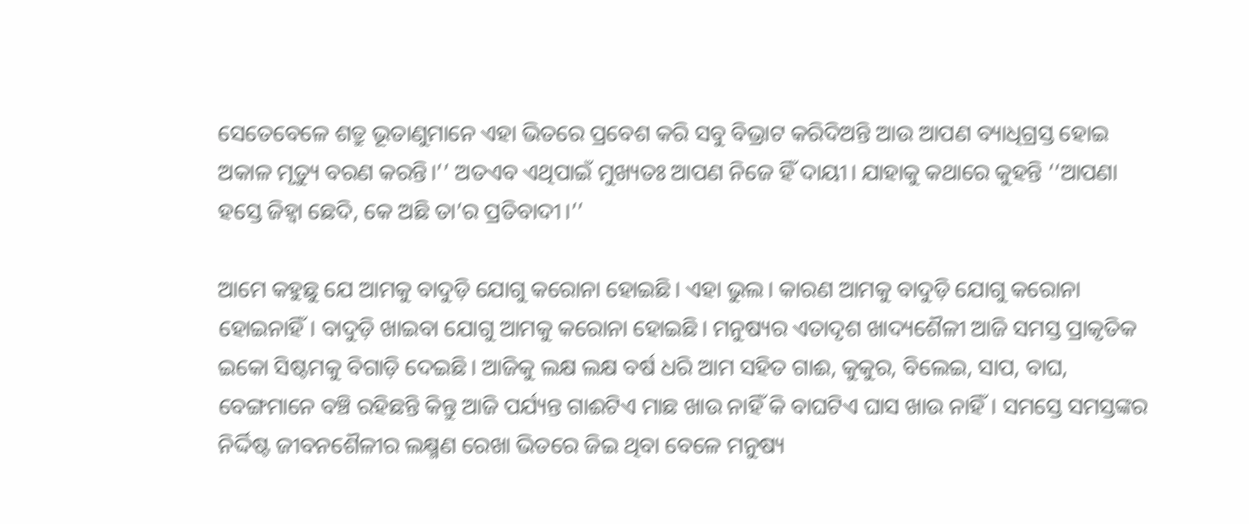ସେତେବେଳେ ଶତ୍ରୁ ଭୂତାଣୁମାନେ ଏହା ଭିତରେ ପ୍ରବେଶ କରି ସବୁ ବିଭ୍ରାଟ କରିଦିଅନ୍ତି ଆଉ ଆପଣ ବ୍ୟାଧିଗ୍ରସ୍ତ ହୋଇ ଅକାଳ ମୃତ୍ୟୁ ବରଣ କରନ୍ତି।’’ ଅତଏବ ଏଥିପାଇଁ ମୁଖ୍ୟତଃ ଆପଣ ନିଜେ ହିଁ ଦାୟୀ। ଯାହାକୁ କଥାରେ କୁହନ୍ତି ‘‘ଆପଣା ହସ୍ତେ ଜିହ୍ବା ଛେଦି, କେ ଅଛି ତା’ର ପ୍ରତିବାଦୀ।’’

ଆମେ କହୁଛୁ ଯେ ଆମକୁ ବାଦୁଡ଼ି ଯୋଗୁ କରୋନା ହୋଇଛି। ଏହା ଭୁଲ। କାରଣ ଆମକୁ ବାଦୁଡ଼ି ଯୋଗୁ କରୋନା ହୋଇନାହିଁ। ବାଦୁଡ଼ି ଖାଇବା ଯୋଗୁ ଆମକୁ କରୋନା ହୋଇଛି। ମନୁଷ୍ୟର ଏତାଦୃଶ ଖାଦ୍ୟଶୈଳୀ ଆଜି ସମସ୍ତ ପ୍ରାକୃତିକ ଇକୋ ସିଷ୍ଟମକୁ ବିଗାଡ଼ି ଦେଇଛି। ଆଜିକୁ ଲକ୍ଷ ଲକ୍ଷ ବର୍ଷ ଧରି ଆମ ସହିତ ଗାଈ, କୁକୁର, ବିଲେଇ, ସାପ, ବାଘ, ବେଙ୍ଗମାନେ ବଞ୍ଚି ରହିଛନ୍ତି କିନ୍ତୁ ଆଜି ପର୍ଯ୍ୟନ୍ତ ଗାଈଟିଏ ମାଛ ଖାଉ ନାହିଁ କି ବାଘଟିଏ ଘାସ ଖାଉ ନାହିଁ। ସମସ୍ତେ ସମସ୍ତଙ୍କର ନିର୍ଦ୍ଦିଷ୍ଟ ଜୀବନଶୈଳୀର ଲକ୍ଷ୍ମଣ ରେଖା ଭିତରେ ଜିଇ ଥିବା ବେଳେ ମନୁଷ୍ୟ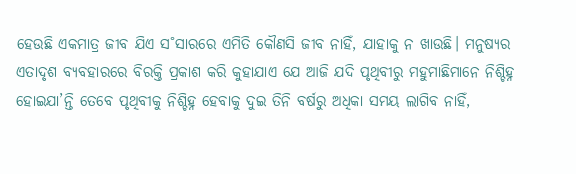ହେଉଛି ଏକମାତ୍ର ଜୀବ ଯିଏ ସ˚ସାରରେ ଏମିତି କୌଣସି ଜୀବ ନାହିଁ, ଯାହାକୁ ନ ଖାଉଛି। ମନୁଷ୍ୟର ଏତାଦୃଶ ବ୍ୟବହାରରେ ବିରକ୍ତି ପ୍ରକାଶ କରି କୁହାଯାଏ ଯେ ଆଜି ଯଦି ପୃଥିବୀରୁ ମହୁମାଛିମାନେ ନିଶ୍ଚିହ୍ନ ହୋଇଯା’ନ୍ତି ତେବେ ପୃଥିବୀକୁ ନିଶ୍ଚିହ୍ନ ହେବାକୁ ଦୁଇ ତିନି ବର୍ଷରୁ ଅଧିକା ସମୟ ଲାଗିବ ନାହିଁ,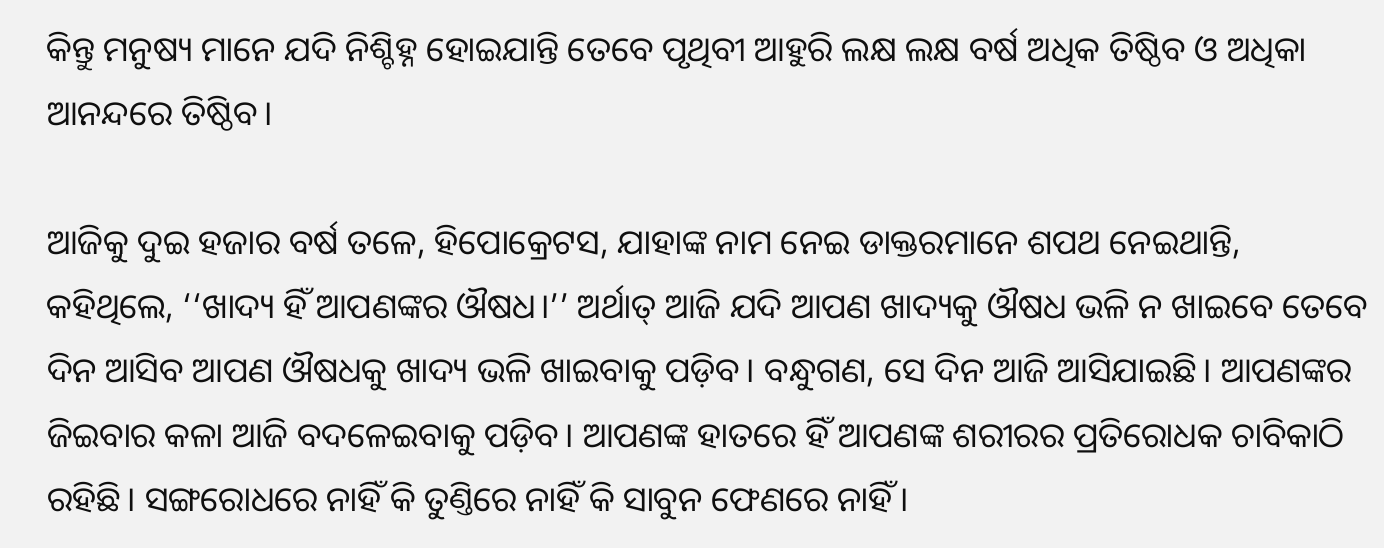କିନ୍ତୁ ମନୁଷ୍ୟ ମାନେ ଯଦି ନିଶ୍ଚିହ୍ନ ହୋଇଯାନ୍ତି ତେବେ ପୃଥିବୀ ଆହୁରି ଲକ୍ଷ ଲକ୍ଷ ବର୍ଷ ଅଧିକ ତିଷ୍ଠିବ ଓ ଅଧିକା ଆନନ୍ଦରେ ତିଷ୍ଠିବ।

ଆଜିକୁ ଦୁଇ ହଜାର ବର୍ଷ ତଳେ, ହିପୋକ୍ରେଟସ, ଯାହାଙ୍କ ନାମ ନେଇ ଡାକ୍ତରମାନେ ଶପଥ ନେଇଥାନ୍ତି, କହିଥିଲେ, ‘‘ଖାଦ୍ୟ ହିଁ ଆପଣଙ୍କର ଔଷଧ।’’ ଅର୍ଥାତ୍‌ ଆଜି ଯଦି ଆପଣ ଖାଦ୍ୟକୁ ଔଷଧ ଭଳି ନ ଖାଇବେ ତେବେ ଦିନ ଆସିବ ଆପଣ ଔଷଧକୁ ଖାଦ୍ୟ ଭଳି ଖାଇବାକୁ ପଡ଼ିବ। ବନ୍ଧୁଗଣ, ସେ ଦିନ ଆଜି ଆସିଯାଇଛି। ଆପଣଙ୍କର ଜିଇବାର କଳା ଆଜି ବଦଳେଇବାକୁ ପଡ଼ିବ। ଆପଣଙ୍କ ହାତରେ ହିଁ ଆପଣଙ୍କ ଶରୀରର ପ୍ରତିରୋଧକ ଚାବିକାଠି ରହିଛି। ସଙ୍ଗରୋଧରେ ନାହିଁ କି ତୁଣ୍ତିରେ ନାହିଁ କି ସାବୁନ ଫେଣରେ ନାହିଁ।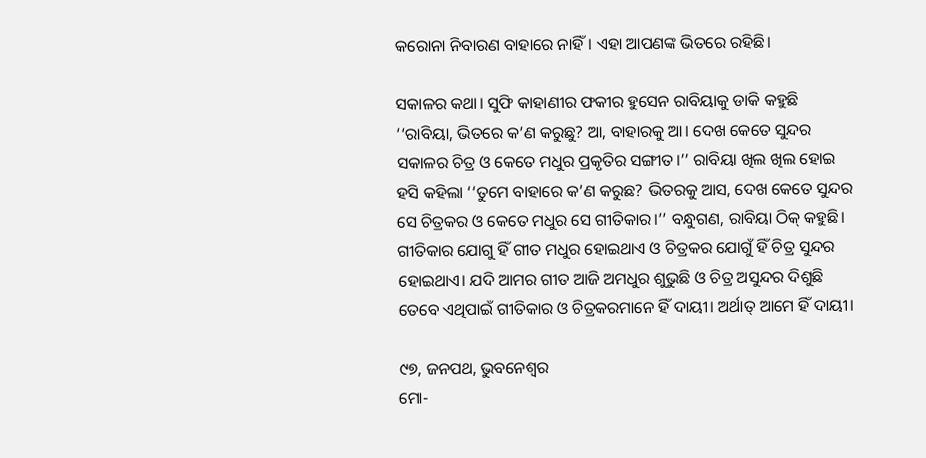କରୋନା ନିବାରଣ ବାହାରେ ନାହିଁ। ଏହା ଆପଣଙ୍କ ଭିତରେ ରହିଛି।

ସକାଳର କଥା। ସୁଫି କାହାଣୀର ଫକୀର ହୁସେନ ରାବିୟାକୁ ଡାକି କହୁଛି ‘‘ରାବିୟା, ଭିତରେ କ’ଣ କରୁଛୁ? ଆ, ବାହାରକୁ ଆ। ଦେଖ କେତେ ସୁନ୍ଦର ସକାଳର ଚିତ୍ର ଓ କେତେ ମଧୁର ପ୍ରକୃତିର ସଙ୍ଗୀତ।’’ ରାବିୟା ଖିଲ ଖିଲ ହୋଇ ହସି କହିଲା ‘‘ତୁମେ ବାହାରେ କ’ଣ କରୁଛ? ଭିତରକୁ ଆସ, ଦେଖ କେତେ ସୁନ୍ଦର ସେ ଚିତ୍ରକର ଓ କେତେ ମଧୁର ସେ ଗୀତିକାର।’’ ବନ୍ଧୁଗଣ, ରାବିୟା ଠିକ୍‌ କହୁଛି। ଗୀତିକାର ଯୋଗୁ ହିଁ ଗୀତ ମଧୁର ହୋଇଥାଏ ଓ ଚିତ୍ରକର ଯୋଗୁଁ ହିଁ ଚିତ୍ର ସୁନ୍ଦର ହୋଇଥାଏ। ଯଦି ଆମର ଗୀତ ଆଜି ଅମଧୁର ଶୁଭୁଛି ଓ ଚିତ୍ର ଅସୁନ୍ଦର ଦିଶୁଛି ତେବେ ଏଥିପାଇଁ ଗୀତିକାର ଓ ଚିତ୍ରକରମାନେ ହିଁ ଦାୟୀ। ଅର୍ଥାତ୍‌ ଆମେ ହିଁ ଦାୟୀ।

୯୭, ଜନପଥ, ଭୁବନେଶ୍ବର
ମୋ-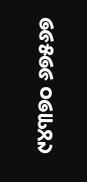୯୪୩୭୦ ୬୭୫୬୭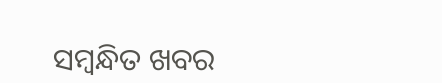ସମ୍ବନ୍ଧିତ ଖବର